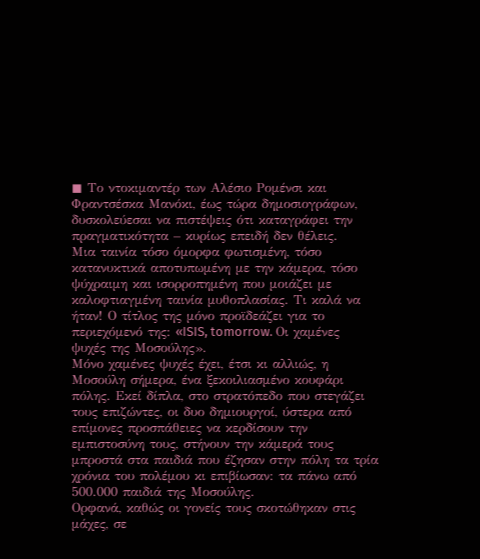◼ Το ντοκιμαντέρ των Αλέσιο Ρομένσι και Φραντσέσκα Μανόκι, έως τώρα δημοσιογράφων, δυσκολεύεσαι να πιστέψεις ότι καταγράφει την πραγματικότητα – κυρίως επειδή δεν θέλεις.
Μια ταινία τόσο όμορφα φωτισμένη, τόσο κατανυκτικά αποτυπωμένη με την κάμερα, τόσο ψύχραιμη και ισορροπημένη που μοιάζει με καλοφτιαγμένη ταινία μυθοπλασίας. Τι καλά να ήταν! Ο τίτλος της μόνο προϊδεάζει για το περιεχόμενό της: «ISIS, tomorrow. Οι χαμένες ψυχές της Μοσούλης».
Μόνο χαμένες ψυχές έχει, έτσι κι αλλιώς, η Μοσούλη σήμερα, ένα ξεκοιλιασμένο κουφάρι πόλης. Εκεί δίπλα, στο στρατόπεδο που στεγάζει τους επιζώντες, οι δυο δημιουργοί, ύστερα από επίμονες προσπάθειες να κερδίσουν την εμπιστοσύνη τους, στήνουν την κάμερά τους μπροστά στα παιδιά που έζησαν στην πόλη τα τρία χρόνια του πολέμου κι επιβίωσαν: τα πάνω από 500.000 παιδιά της Μοσούλης.
Ορφανά, καθώς οι γονείς τους σκοτώθηκαν στις μάχες, σε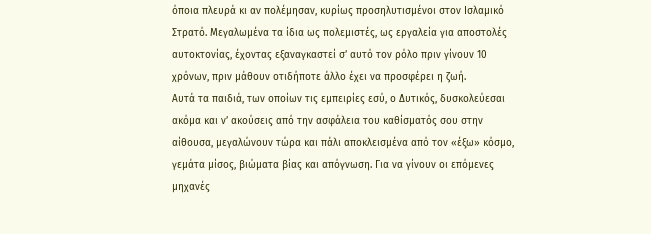όποια πλευρά κι αν πολέμησαν, κυρίως προσηλυτισμένοι στον Ισλαμικό Στρατό. Μεγαλωμένα τα ίδια ως πολεμιστές, ως εργαλεία για αποστολές αυτοκτονίας, έχοντας εξαναγκαστεί σ’ αυτό τον ρόλο πριν γίνουν 10 χρόνων, πριν μάθουν οτιδήποτε άλλο έχει να προσφέρει η ζωή.
Αυτά τα παιδιά, των οποίων τις εμπειρίες εσύ, ο Δυτικός, δυσκολεύεσαι ακόμα και ν’ ακούσεις από την ασφάλεια του καθίσματός σου στην αίθουσα, μεγαλώνουν τώρα και πάλι αποκλεισμένα από τον «έξω» κόσμο, γεμάτα μίσος, βιώματα βίας και απόγνωση. Για να γίνουν οι επόμενες μηχανές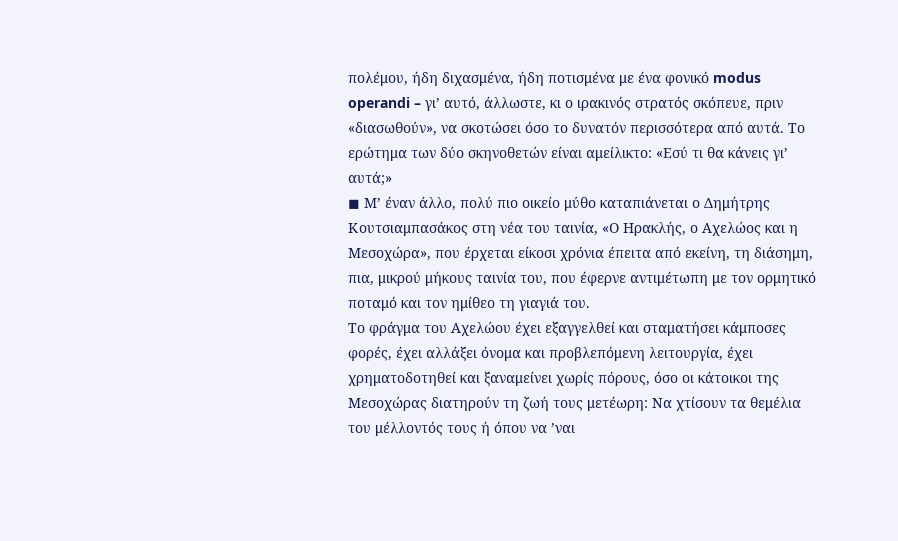πολέμου, ήδη διχασμένα, ήδη ποτισμένα με ένα φονικό modus operandi – γι’ αυτό, άλλωστε, κι ο ιρακινός στρατός σκόπευε, πριν «διασωθούν», να σκοτώσει όσο το δυνατόν περισσότερα από αυτά. Το ερώτημα των δύο σκηνοθετών είναι αμείλικτο: «Εσύ τι θα κάνεις γι’ αυτά;»
◼ Μ’ έναν άλλο, πολύ πιο οικείο μύθο καταπιάνεται ο Δημήτρης Κουτσιαμπασάκος στη νέα του ταινία, «Ο Ηρακλής, ο Αχελώος και η Μεσοχώρα», που έρχεται είκοσι χρόνια έπειτα από εκείνη, τη διάσημη, πια, μικρού μήκους ταινία του, που έφερνε αντιμέτωπη με τον ορμητικό ποταμό και τον ημίθεο τη γιαγιά του.
Το φράγμα του Αχελώου έχει εξαγγελθεί και σταματήσει κάμποσες φορές, έχει αλλάξει όνομα και προβλεπόμενη λειτουργία, έχει χρηματοδοτηθεί και ξαναμείνει χωρίς πόρους, όσο οι κάτοικοι της Μεσοχώρας διατηρούν τη ζωή τους μετέωρη: Να χτίσουν τα θεμέλια του μέλλοντός τους ή όπου να ’ναι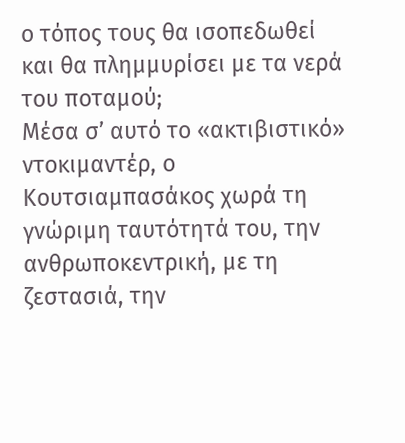ο τόπος τους θα ισοπεδωθεί και θα πλημμυρίσει με τα νερά του ποταμού;
Μέσα σ’ αυτό το «ακτιβιστικό» ντοκιμαντέρ, ο Κουτσιαμπασάκος χωρά τη γνώριμη ταυτότητά του, την ανθρωποκεντρική, με τη ζεστασιά, την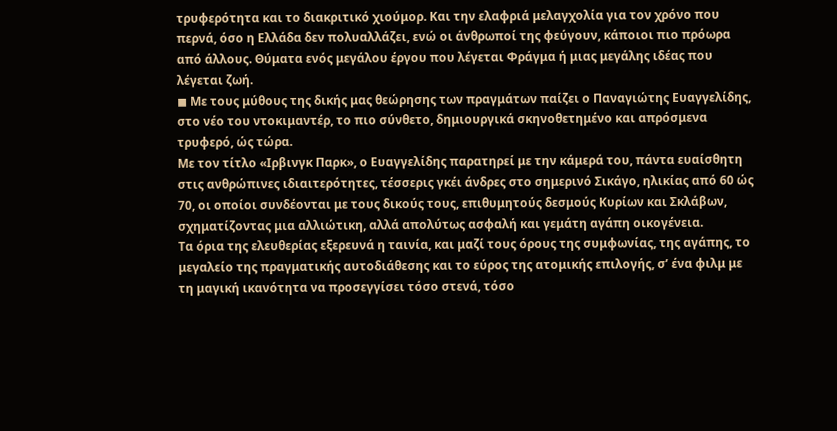τρυφερότητα και το διακριτικό χιούμορ. Και την ελαφριά μελαγχολία για τον χρόνο που περνά, όσο η Ελλάδα δεν πολυαλλάζει, ενώ οι άνθρωποί της φεύγουν, κάποιοι πιο πρόωρα από άλλους. Θύματα ενός μεγάλου έργου που λέγεται Φράγμα ή μιας μεγάλης ιδέας που λέγεται ζωή.
◼ Με τους μύθους της δικής μας θεώρησης των πραγμάτων παίζει ο Παναγιώτης Ευαγγελίδης, στο νέο του ντοκιμαντέρ, το πιο σύνθετο, δημιουργικά σκηνοθετημένο και απρόσμενα τρυφερό, ώς τώρα.
Με τον τίτλο «Ιρβινγκ Παρκ», ο Ευαγγελίδης παρατηρεί με την κάμερά του, πάντα ευαίσθητη στις ανθρώπινες ιδιαιτερότητες, τέσσερις γκέι άνδρες στο σημερινό Σικάγο, ηλικίας από 60 ώς 70, οι οποίοι συνδέονται με τους δικούς τους, επιθυμητούς δεσμούς Κυρίων και Σκλάβων, σχηματίζοντας μια αλλιώτικη, αλλά απολύτως ασφαλή και γεμάτη αγάπη οικογένεια.
Τα όρια της ελευθερίας εξερευνά η ταινία, και μαζί τους όρους της συμφωνίας, της αγάπης, το μεγαλείο της πραγματικής αυτοδιάθεσης και το εύρος της ατομικής επιλογής, σ’ ένα φιλμ με τη μαγική ικανότητα να προσεγγίσει τόσο στενά, τόσο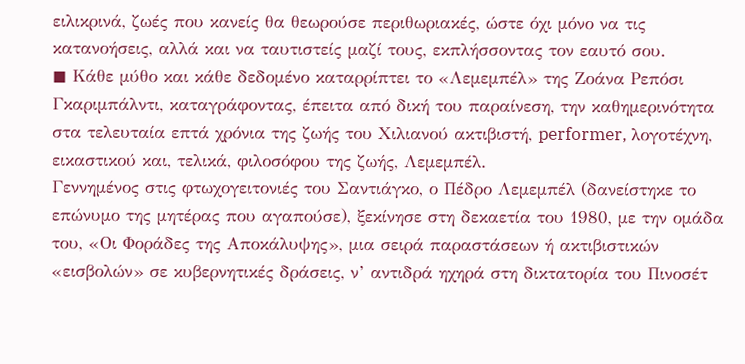ειλικρινά, ζωές που κανείς θα θεωρούσε περιθωριακές, ώστε όχι μόνο να τις κατανοήσεις, αλλά και να ταυτιστείς μαζί τους, εκπλήσσοντας τον εαυτό σου.
◼ Κάθε μύθο και κάθε δεδομένο καταρρίπτει το «Λεμεμπέλ» της Ζοάνα Ρεπόσι Γκαριμπάλντι, καταγράφοντας, έπειτα από δική του παραίνεση, την καθημερινότητα στα τελευταία επτά χρόνια της ζωής του Χιλιανού ακτιβιστή, performer, λογοτέχνη, εικαστικού και, τελικά, φιλοσόφου της ζωής, Λεμεμπέλ.
Γεννημένος στις φτωχογειτονιές του Σαντιάγκο, ο Πέδρο Λεμεμπέλ (δανείστηκε το επώνυμο της μητέρας που αγαπούσε), ξεκίνησε στη δεκαετία του 1980, με την ομάδα του, «Οι Φοράδες της Αποκάλυψης», μια σειρά παραστάσεων ή ακτιβιστικών «εισβολών» σε κυβερνητικές δράσεις, ν’ αντιδρά ηχηρά στη δικτατορία του Πινοσέτ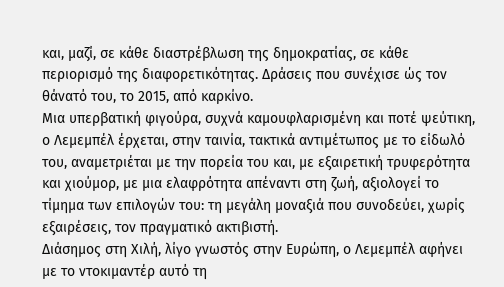και, μαζί, σε κάθε διαστρέβλωση της δημοκρατίας, σε κάθε περιορισμό της διαφορετικότητας. Δράσεις που συνέχισε ώς τον θάνατό του, το 2015, από καρκίνο.
Μια υπερβατική φιγούρα, συχνά καμουφλαρισμένη και ποτέ ψεύτικη, ο Λεμεμπέλ έρχεται, στην ταινία, τακτικά αντιμέτωπος με το είδωλό του, αναμετριέται με την πορεία του και, με εξαιρετική τρυφερότητα και χιούμορ, με μια ελαφρότητα απέναντι στη ζωή, αξιολογεί το τίμημα των επιλογών του: τη μεγάλη μοναξιά που συνοδεύει, χωρίς εξαιρέσεις, τον πραγματικό ακτιβιστή.
Διάσημος στη Χιλή, λίγο γνωστός στην Ευρώπη, ο Λεμεμπέλ αφήνει με το ντοκιμαντέρ αυτό τη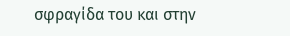σφραγίδα του και στην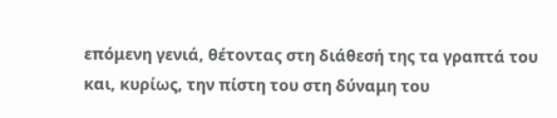επόμενη γενιά, θέτοντας στη διάθεσή της τα γραπτά του και, κυρίως, την πίστη του στη δύναμη του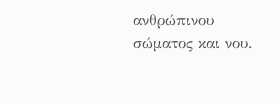ανθρώπινου σώματος και νου.